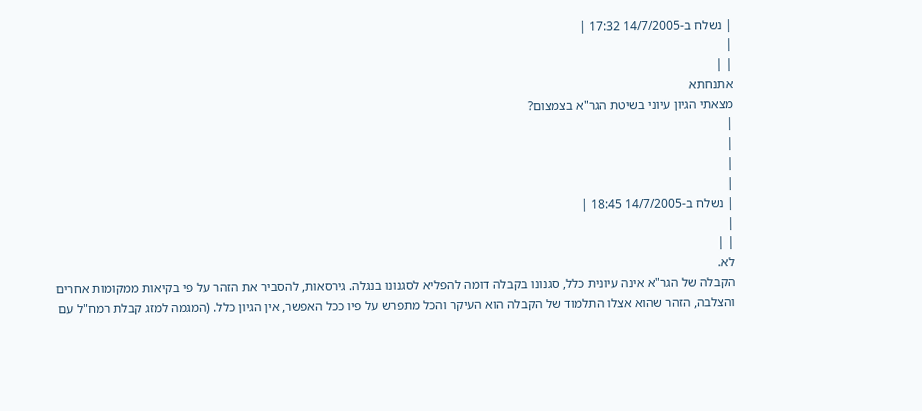| נשלח ב-14/7/2005 17:32 |
|
| |
אתנחתא
מצאתי הגיון עיוני בשיטת הגר"א בצמצום?
|
|
|
|
| נשלח ב-14/7/2005 18:45 |
|
| |
לא.
הקבלה של הגר"א אינה עיונית כלל, סגנונו בקבלה דומה להפליא לסגנונו בנגלה. גירסאות, להסביר את הזהר על פי בקיאות ממקומות אחרים והצלבה, הזהר שהוא אצלו התלמוד של הקבלה הוא העיקר והכל מתפרש על פיו ככל האפשר, אין הגיון כלל. (המגמה למזג קבלת רמח"ל עם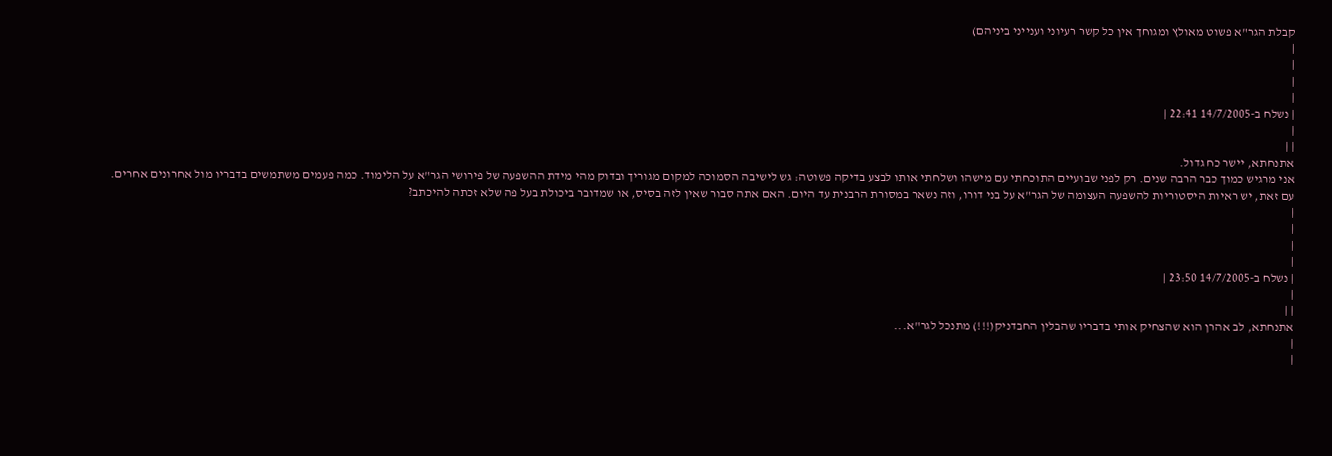קבלת הגר"א פשוט מאולץ ומגוחך אין כל קשר רעיוני וענייני ביניהם)
|
|
|
|
| נשלח ב-14/7/2005 22:41 |
|
| |
אתנחתא, יישר כח גדול.
אני מרגיש כמוך כבר הרבה שנים. רק לפני שבועיים התוכחתי עם מישהו ושלחתי אותו לבצע בדיקה פשוטה: גש לישיבה הסמוכה למקום מגוריך ובדוק מהי מידת ההשפעה של פירושי הגר"א על הלימוד. כמה פעמים משתמשים בדבריו מול אחרונים אחרים.
עם זאת, יש ראיות היסטוריות להשפעה העצומה של הגר"א על בני דורו, וזה נשאר במסורת הרבנית עד היום. האם אתה סבור שאין לזה בסיס, או שמדובר ביכולת בעל פה שלא זכתה להיכתב?
|
|
|
|
| נשלח ב-14/7/2005 23:50 |
|
| |
אתנחתא, לב אהרן הוא שהצחיק אותי בדבריו שהבלין החבדניק(!!!) מתנכל לגר"א...
|
|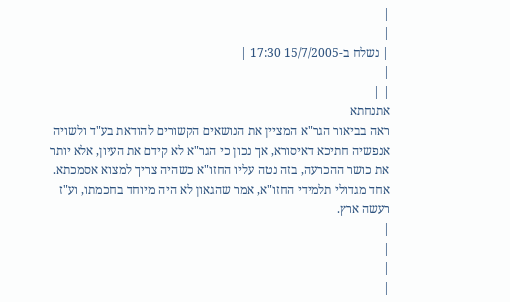|
|
| נשלח ב-15/7/2005 17:30 |
|
| |
אתנחתא
ראה בביאור הגר"א המציין את הנושאים הקשורים להודאת בע"ד ולשויה אנפשיה חתיכא דאיסורא, אך נכון כי הגר"א לא קידם את העיון, אלא יותר את כושר ההכרעה, בזה נטה עליו החזו"א כשהיה צריך למצוא אסמכתא.
אחד מגדולי תלמידי החזו"א, אמר שהגאון לא היה מיוחד בחכמתו, וע"ז רעשה ארץ.
|
|
|
|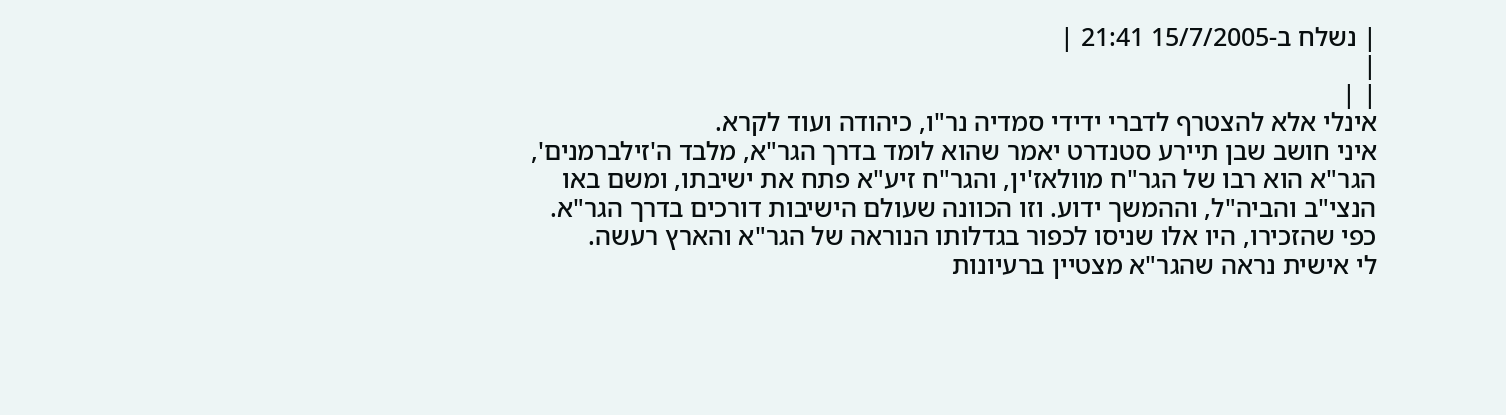| נשלח ב-15/7/2005 21:41 |
|
| |
אינלי אלא להצטרף לדברי ידידי סמדיה נר"ו, כיהודה ועוד לקרא.
איני חושב שבן תיירע סטנדרט יאמר שהוא לומד בדרך הגר"א, מלבד ה'זילברמנים', הגר"א הוא רבו של הגר"ח מוולאז'ין, והגר"ח זיע"א פתח את ישיבתו, ומשם באו הנצי"ב והביה"ל, וההמשך ידוע. וזו הכוונה שעולם הישיבות דורכים בדרך הגר"א.
כפי שהזכירו, היו אלו שניסו לכפור בגדלותו הנוראה של הגר"א והארץ רעשה.
לי אישית נראה שהגר"א מצטיין ברעיונות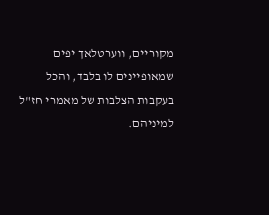מקוריים, ווערטלאך יפים שמאופיינים לו בלבד, והכל בעקבות הצלבות של מאמרי חז"ל למיניהם.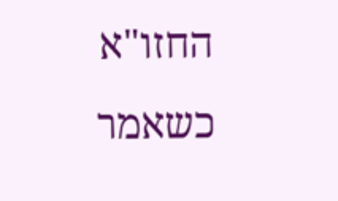החזו"א כשאמר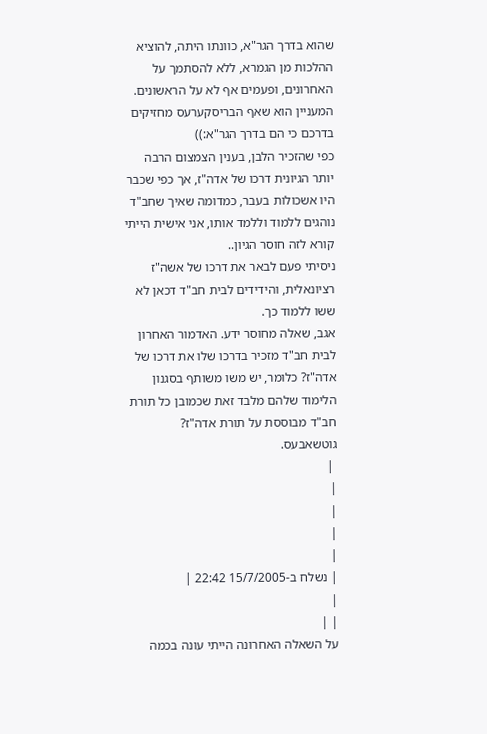שהוא בדרך הגר"א, כוונתו היתה, להוציא ההלכות מן הגמרא, ללא להסתמך על האחרונים, ופעמים אף לא על הראשונים.
המעניין הוא שאף הבריסקערעס מחזיקים בדרכם כי הם בדרך הגר"א:))
כפי שהזכיר הלבן, בענין הצמצום הרבה יותר הגיונית דרכו של אדה"ז, אך כפי שכבר היו אשכולות בעבר, כמדומה שאיך שחב"ד נוהגים ללמוד וללמד אותו, אני אישית הייתי קורא לזה חוסר הגיון..
ניסיתי פעם לבאר את דרכו של אשה"ז רציונאלית, והידידים לבית חב"ד דכאן לא ששו ללמוד כך.
אגב, שאלה מחוסר ידע. האדמור האחרון לבית חב"ד מזכיר בדרכו שלו את דרכו של אדה"ז? כלומר, יש משו משותף בסגנון הלימוד שלהם מלבד זאת שכמובן כל תורת חב"ד מבוססת על תורת אדה"ז?
גוטשאבעס.
 |
|
|
|
|
| נשלח ב-15/7/2005 22:42 |
|
| |
על השאלה האחרונה הייתי עונה בכמה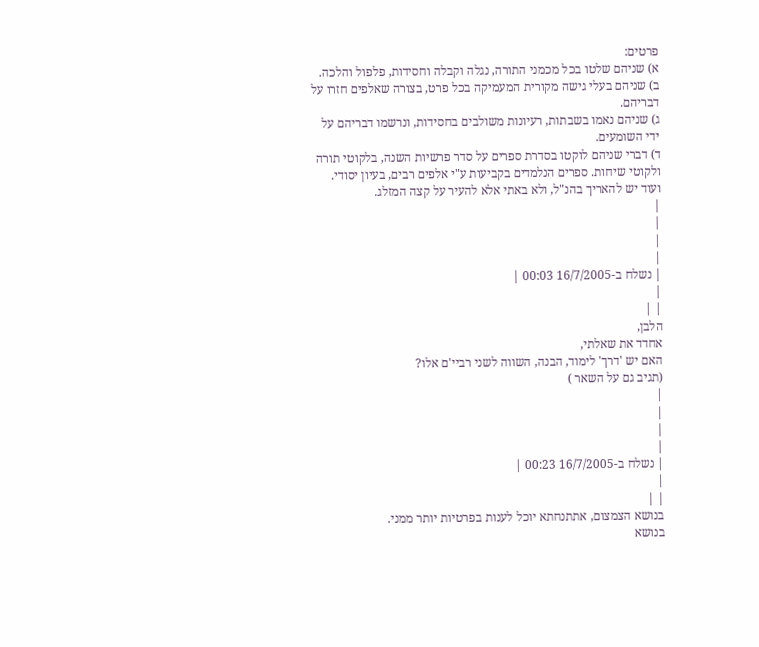פרטים:
א) שניהם שלטו בכל מכמני התורה, נגלה וקבלה וחסידות, פלפול והלכה.
ב) שניהם בעלי גישה מקורית המעמיקה בכל פרט, בצורה שאלפים חזרו על דבריהם.
ג) שניהם נאמו בשבתות, רעיונות משולבים בחסידות, ונרשמו דבריהם על ידי השומעים.
ד) דברי שניהם לוקטו בסדרת ספרים על סדר פרשיות השנה, בלקוטי תורה ולקוטי שיחות. ספרים הנלמדים בקביעות ע"י אלפים רבים, בעיון יסודי.
ועוד יש להאריך בהנ"ל, ולא באתי אלא להעיר על קצה המזלג.
|
|
|
|
| נשלח ב-16/7/2005 00:03 |
|
| |
הלבן,
אחדד את שאלתי,
האם יש 'דרך' לימוד, הבנה, השווה לשני רביי'ם אלו?
(תגיב גם על השאר )
|
|
|
|
| נשלח ב-16/7/2005 00:23 |
|
| |
בנושא הצמצום, אתתנחתא יוכל לענות בפרטיות יותר ממני.
בנושא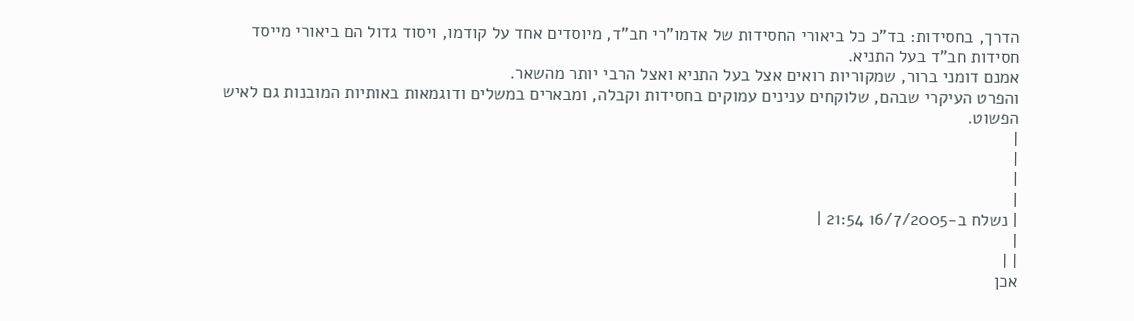הדרך, בחסידות: בד"כ כל ביאורי החסידות של אדמו"רי חב"ד, מיוסדים אחד על קודמו, ויסוד גדול הם ביאורי מייסד חסידות חב"ד בעל התניא.
אמנם דומני ברור, שמקוריות רואים אצל בעל התניא ואצל הרבי יותר מהשאר.
והפרט העיקרי שבהם, שלוקחים ענינים עמוקים בחסידות וקבלה, ומבארים במשלים ודוגמאות באותיות המובנות גם לאיש הפשוט.
|
|
|
|
| נשלח ב-16/7/2005 21:54 |
|
| |
אכן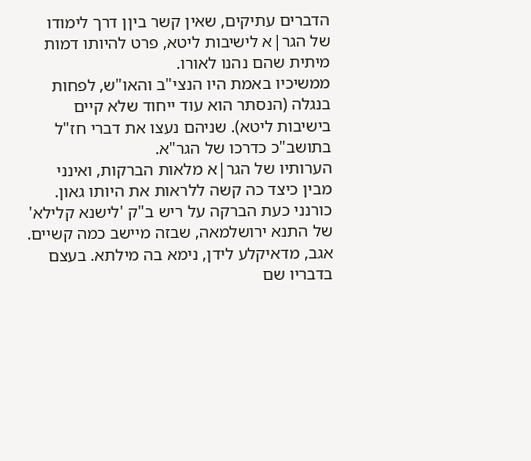הדברים עתיקים, שאין קשר ביןן דרך לימודו של הגר|א לישיבות ליטא, פרט להיותו דמות מיתית שהם נהנו לאורו.
ממשיכיו באמת היו הנצי"ב והאו"ש, לפחות בנגלה (הנסתר הוא עוד ייחוד שלא קיים בישיבות ליטא). שניהם נעצו את דברי חז"ל בתושב"כ כדרכו של הגר"א.
הערותיו של הגר|א מלאות הברקות, ואינני מבין כיצד כה קשה ללראות את היותו גאון. כורנני כעת הברקה על ריש ב"ק 'לישנא קלילא' של התנא ירושלמאה, שבזה מיישב כמה קשיים.
אגב, מדאיקלע לידן, נימא בה מילתא. בעצם בדבריו שם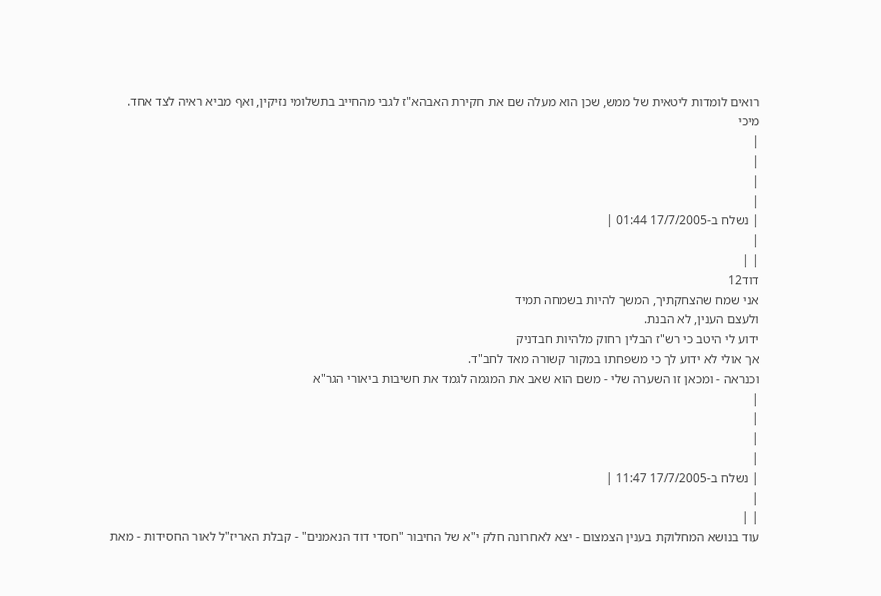רואים לומדות ליטאית של ממש, שכן הוא מעלה שם את חקירת האבהא"ז לגבי מהחייב בתשלומי נזיקין, ואף מביא ראיה לצד אחד.
מיכי
|
|
|
|
| נשלח ב-17/7/2005 01:44 |
|
| |
דוד12
אני שמח שהצחקתיך, המשך להיות בשמחה תמיד
ולעצם הענין, לא הבנת.
ידוע לי היטב כי רש"ז הבלין רחוק מלהיות חבדניק
אך אולי לא ידוע לך כי משפחתו במקור קשורה מאד לחב"ד.
וכנראה - ומכאן זו השערה שלי - משם הוא שאב את המגמה לגמד את חשיבות ביאורי הגר"א
|
|
|
|
| נשלח ב-17/7/2005 11:47 |
|
| |
עוד בנושא המחלוקת בענין הצמצום - יצא לאחרונה חלק י"א של החיבור "חסדי דוד הנאמנים" - קבלת האריז"ל לאור החסידות - מאת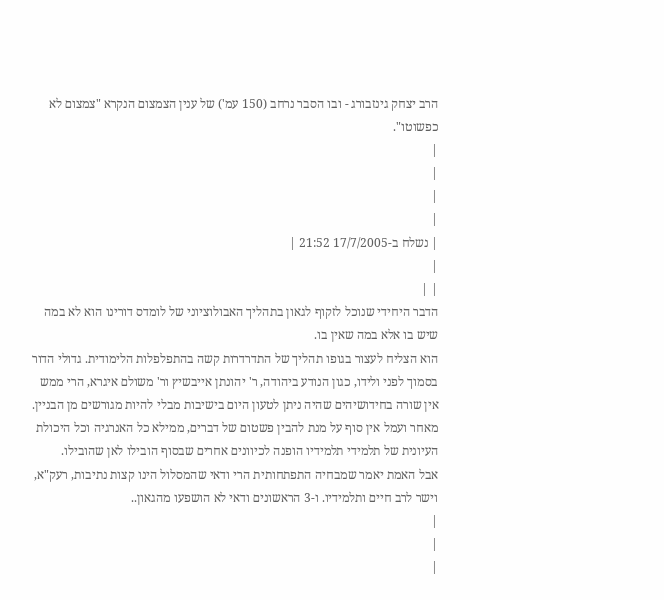הרב יצחק גינזבורג - ובו הסבר נרחב (150 עמ') של ענין הצמצום הנקרא "צמצום לא כפשוטו".
|
|
|
|
| נשלח ב-17/7/2005 21:52 |
|
| |
הדבר היחידי שנוכל לזקוף לגאון בתהליך האבולוציוני של לומדס דורינו הוא לא במה שיש בו אלא במה שאין בו.
הוא הצליח לעצור בגופו תהליך של התדרדרות קשה בהתפלפלות הלימודית. גדולי הדור בסמוך לפני ולידו, כגון הנודע ביהודה, ר' יהונתן אייבשיץ ור' משולם איגרא, הרי ממש אין שורה בחידושיהים שהיה ניתן לטעון היום בישיבות מבלי להיות מגורשים מן הבניין.
מאחר ועמל אין סוף על מנת להבין פשטום של דברים, ממילא כל האנרגיה וכל היכולת העיונית של תלמידי תלמידיו הופנה לכיוונים אחרים שבסוף הובילו לאן שהובילו.
אבל האמת יאמר שמבחיה התפתחותית הרי ודאי שהמסלול הינו קצות נתיבות, רעק"א, וישר לרב חיים ותלמידיו. ו-3 הראשונים ודאי לא הושפעו מהגאון..
|
|
|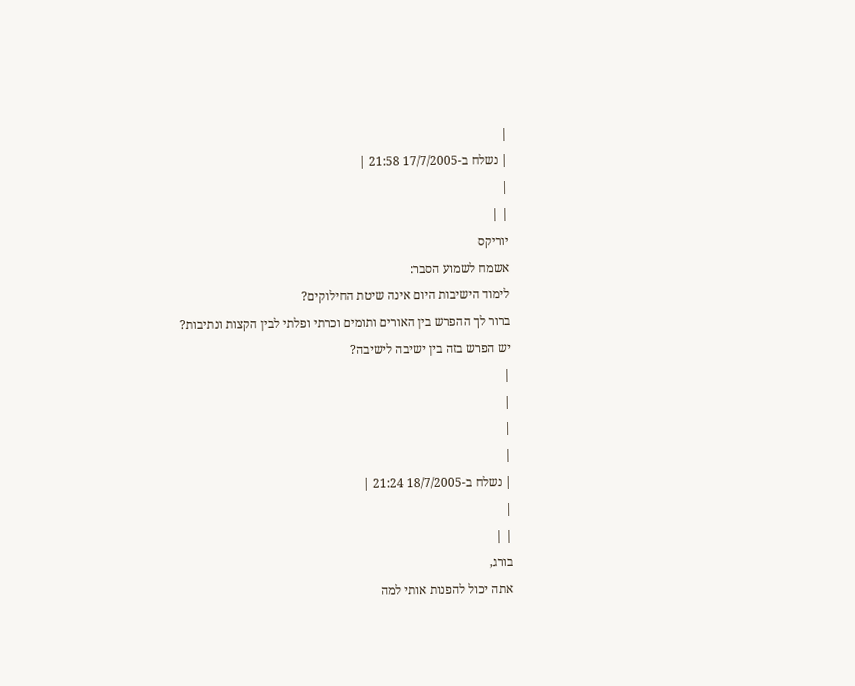|
| נשלח ב-17/7/2005 21:58 |
|
| |
יוריקס
אשמח לשמוע הסבר:
לימוד הישיבות היום אינה שיטת החילוקים?
ברור לך ההפרש בין האורים ותומים וכרתי ופלתי לבין הקצות ונתיבות?
יש הפרש בזה בין ישיבה לישיבה?
|
|
|
|
| נשלח ב-18/7/2005 21:24 |
|
| |
בורג,
אתה יכול להפנות אותי למה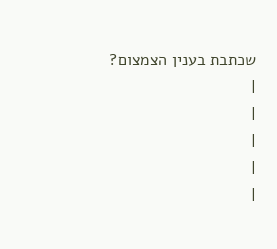שכתבת בענין הצמצום?
|
|
|
|
|